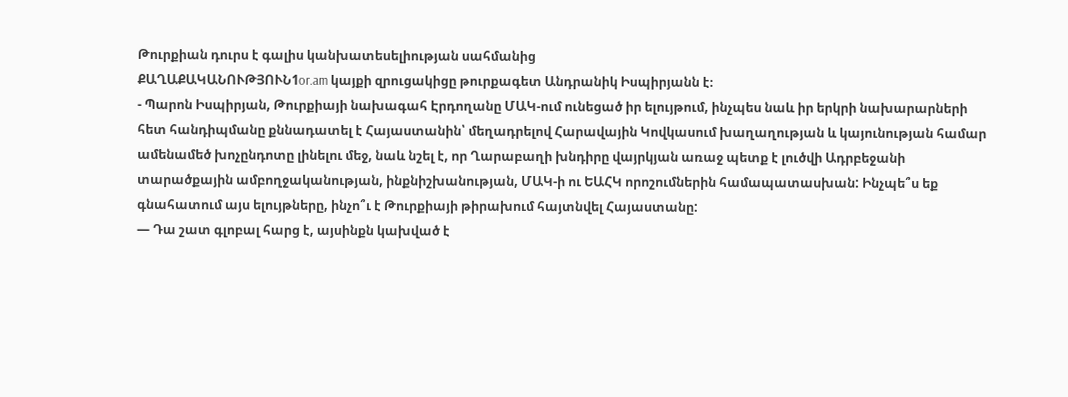Թուրքիան դուրս է գալիս կանխատեսելիության սահմանից
ՔԱՂԱՔԱԿԱՆՈՒԹՅՈՒՆ1or.am կայքի զրուցակիցը թուրքագետ Անդրանիկ Իսպիրյանն է։
- Պարոն Իսպիրյան, Թուրքիայի նախագահ Էրդողանը ՄԱԿ-ում ունեցած իր ելույթում, ինչպես նաև իր երկրի նախարարների հետ հանդիպմանը քննադատել է Հայաստանին՝ մեղադրելով Հարավային Կովկասում խաղաղության և կայունության համար ամենամեծ խոչընդոտը լինելու մեջ, նաև նշել է, որ Ղարաբաղի խնդիրը վայրկյան առաջ պետք է լուծվի Ադրբեջանի տարածքային ամբողջականության, ինքնիշխանության, ՄԱԿ-ի ու ԵԱՀԿ որոշումներին համապատասխան: Ինչպե՞ս եք գնահատում այս ելույթները, ինչո՞ւ է Թուրքիայի թիրախում հայտնվել Հայաստանը:
— Դա շատ գլոբալ հարց է, այսինքն կախված է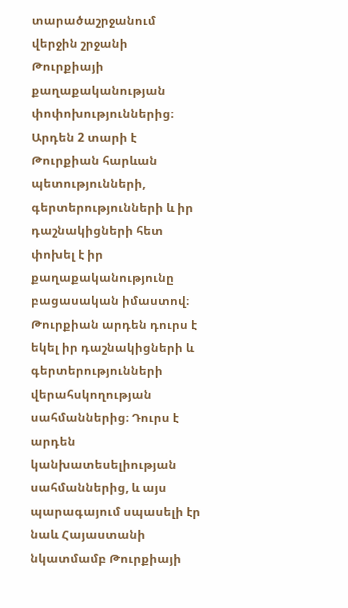տարածաշրջանում վերջին շրջանի Թուրքիայի քաղաքականության փոփոխություններից։ Արդեն 2 տարի է Թուրքիան հարևան պետությունների, գերտերությունների և իր դաշնակիցների հետ փոխել է իր քաղաքականությունը բացասական իմաստով։ Թուրքիան արդեն դուրս է եկել իր դաշնակիցների և գերտերությունների վերահսկողության սահմաններից։ Դուրս է արդեն կանխատեսելիության սահմաններից, և այս պարագայում սպասելի էր նաև Հայաստանի նկատմամբ Թուրքիայի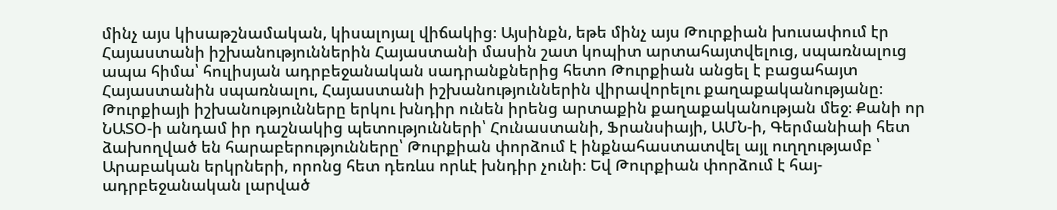մինչ այս կիսաթշնամական, կիսալոյալ վիճակից։ Այսինքն, եթե մինչ այս Թուրքիան խուսափում էր Հայաստանի իշխանություններին Հայաստանի մասին շատ կոպիտ արտահայտվելուց, սպառնալուց ապա հիմա՝ հուլիսյան ադրբեջանական սադրանքներից հետո Թուրքիան անցել է բացահայտ Հայաստանին սպառնալու, Հայաստանի իշխանություններին վիրավորելու քաղաքականությանը։ Թուրքիայի իշխանությունները երկու խնդիր ունեն իրենց արտաքին քաղաքականության մեջ։ Քանի որ ՆԱՏՕ-ի անդամ իր դաշնակից պետությունների՝ Հունաստանի, Ֆրանսիայի, ԱՄՆ-ի, Գերմանիաի հետ ձախողված են հարաբերությունները՝ Թուրքիան փորձում է ինքնահաստատվել այլ ուղղությամբ ՝ Արաբական երկրների, որոնց հետ դեռևս որևէ խնդիր չունի։ Եվ Թուրքիան փորձում է հայ-ադրբեջանական լարված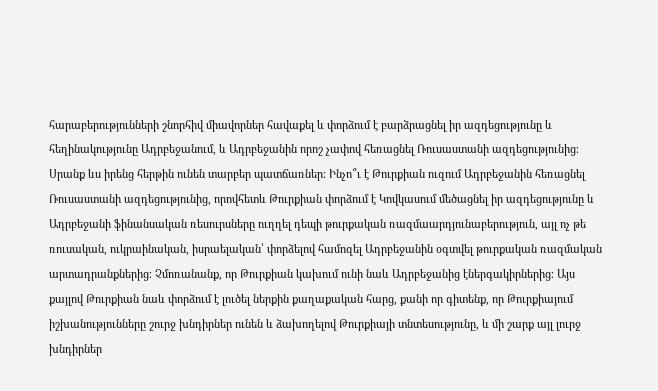հարաբերությունների շնորհիվ միավորներ հավաքել և փորձում է բարձրացնել իր ազդեցությունը և հեղինակությունը Ադրբեջանում, և Ադրբեջանին որոշ չափով հեռացնել Ռուսաստանի ազդեցությունից։ Սրանք ևս իրենց հերթին ունեն տարբեր պատճառներ։ Ինչո՞ւ է Թուրքիան ուզում Ադրբեջանին հեռացնել Ռուսաստանի ազդեցությունից, որովհետև Թուրքիան փորձում է Կովկասում մեծացնել իր ազդեցությունը և Ադրբեջանի ֆինանսական ռեսուրսները ուղղել դեպի թուրքական ռազմաարդյունաբերություն, այլ ոչ թե ռուսական, ուկրաինական, իսրաելական՝ փորձելով համոզել Ադրբեջանին օգտվել թուրքական ռազմական արտադրանքներից։ Չմոռանանք, որ Թուրքիան կախում ունի նաև Ադրբեջանից էներգակիրներից։ Այս քայլով Թուրքիան նաև փորձում է լուծել ներքին քաղաքական հարց, քանի որ գիտենք, որ Թուրքիայում իշխանությունները շուրջ խնդիրներ ունեն և ձախողելով Թուրքիայի տնտեսությունը, և մի շարք այլ լուրջ խնդիրներ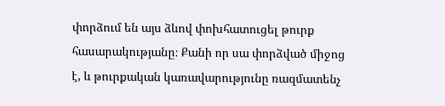փորձում են այս ձևով փոխհատուցել թուրք հասարակությանը։ Քանի որ սա փորձված միջոց է, և թուրքական կառավարությունը ռազմատենչ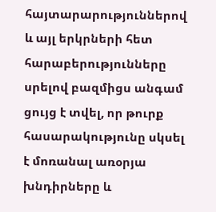հայտարարություններով և այլ երկրների հետ հարաբերությունները սրելով բազմիցս անգամ ցույց է տվել, որ թուրք հասարակությունը սկսել է մոռանալ առօրյա խնդիրները և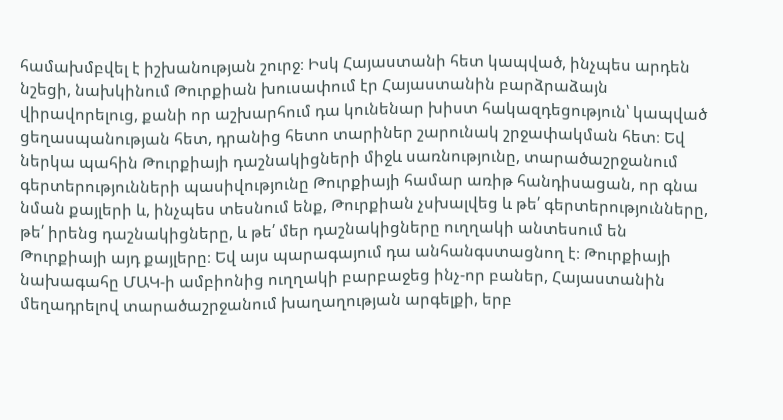համախմբվել է իշխանության շուրջ։ Իսկ Հայաստանի հետ կապված, ինչպես արդեն նշեցի, նախկինում Թուրքիան խուսափում էր Հայաստանին բարձրաձայն վիրավորելուց, քանի որ աշխարհում դա կունենար խիստ հակազդեցություն՝ կապված ցեղասպանության հետ, դրանից հետո տարիներ շարունակ շրջափակման հետ։ Եվ ներկա պահին Թուրքիայի դաշնակիցների միջև սառնությունը, տարածաշրջանում գերտերությունների պասիվությունը Թուրքիայի համար առիթ հանդիսացան, որ գնա նման քայլերի և, ինչպես տեսնում ենք, Թուրքիան չսխալվեց և թե՛ գերտերությունները, թե՛ իրենց դաշնակիցները, և թե՛ մեր դաշնակիցները ուղղակի անտեսում են Թուրքիայի այդ քայլերը։ Եվ այս պարագայում դա անհանգստացնող է։ Թուրքիայի նախագահը ՄԱԿ-ի ամբիոնից ուղղակի բարբաջեց ինչ-որ բաներ, Հայաստանին մեղադրելով տարածաշրջանում խաղաղության արգելքի, երբ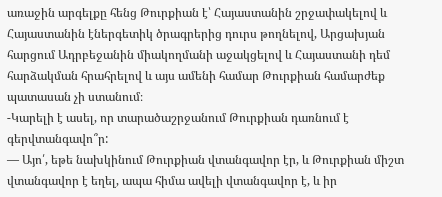առաջին արգելքը հենց Թուրքիան է՝ Հայաստանին շրջափակելով և Հայաստանին էներգետիկ ծրագրերից դուրս թողնելով, Արցախյան հարցում Ադրբեջանին միակողմանի աջակցելով և Հայաստանի դեմ հարձակման հրահրելով և այս ամենի համար Թուրքիան համարժեք պատասան չի ստանում։
-Կարելի է ասել, որ տարածաշրջանում Թուրքիան դառնում է գերվտանգավո՞ր:
— Այո՛, եթե նախկինում Թուրքիան վտանգավոր էր, և Թուրքիան միշտ վտանգավոր է եղել, ապա հիմա ավելի վտանգավոր է, և իր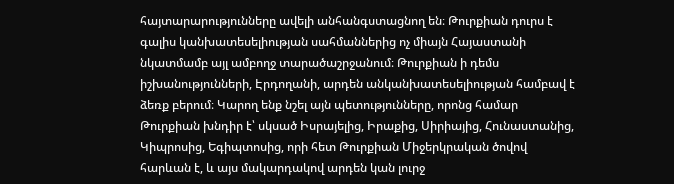հայտարարությունները ավելի անհանգստացնող են։ Թուրքիան դուրս է գալիս կանխատեսելիության սահմաններից ոչ միայն Հայաստանի նկատմամբ այլ ամբողջ տարածաշրջանում։ Թուրքիան ի դեմս իշխանությունների, Էրդողանի, արդեն անկանխատեսելիության համբավ է ձեռք բերում։ Կարող ենք նշել այն պետությունները, որոնց համար Թուրքիան խնդիր է՝ սկսած Իսրայելից, Իրաքից, Սիրիայից, Հունաստանից, Կիպրոսից, Եգիպտոսից, որի հետ Թուրքիան Միջերկրական ծովով հարևան է, և այս մակարդակով արդեն կան լուրջ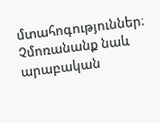մտահոգություններ։ Չմոռանանք նաև արաբական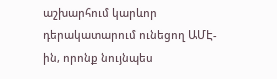աշխարհում կարևոր դերակատարում ունեցող ԱՄԷ-ին, որոնք նույնպես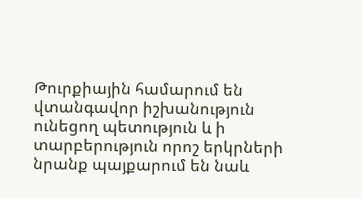Թուրքիային համարում են վտանգավոր իշխանություն ունեցող պետություն և ի տարբերություն որոշ երկրների նրանք պայքարում են նաև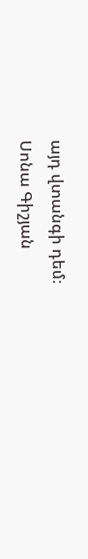այդ վտանգի դեմ։
Սոնա Գիշյան